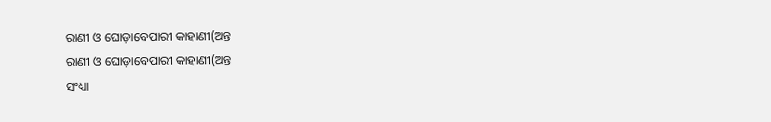ରାଣୀ ଓ ଘୋଡ଼ାବେପାରୀ କାହାଣୀ(ଅନ୍ତ
ରାଣୀ ଓ ଘୋଡ଼ାବେପାରୀ କାହାଣୀ(ଅନ୍ତ
ସଂଧ୍ୟା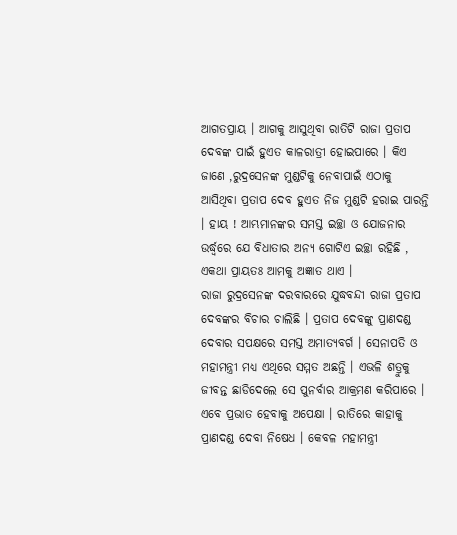ଆଗତପ୍ରାୟ । ଆଗକୁ ଆସୁଥିବା ରାତିଟି ରାଜା ପ୍ରତାପ ଦେବଙ୍କ ପାଇଁ ହୁଏତ କାଳରାତ୍ରୀ ହୋଇପାରେ । କିଏ ଜାଣେ ,ରୁଦ୍ରସେନଙ୍କ ମୁଣ୍ଡଟିକୁ ନେବାପାଇଁ ଏଠାକୁ ଆସିଥିବା ପ୍ରତାପ ଦେବ ହୁଏତ ନିଜ ମୁଣ୍ଡଟି ହରାଇ ପାରନ୍ତି । ହାୟ ! ଆମ୍ଭମାନଙ୍କର ସମସ୍ତ ଇଚ୍ଛା ଓ ଯୋଜନାର ଉର୍ଦ୍ଧ୍ୱରେ ଯେ ବିଧାତାର ଅନ୍ୟ ଗୋଟିଏ ଇଚ୍ଛା ରହିଛି , ଏକଥା ପ୍ରାୟତଃ ଆମକୁ ଅଜ୍ଞାତ ଥାଏ ।
ରାଜା ରୁଦ୍ରସେନଙ୍କ ଦରବାରରେ ଯୁଦ୍ଧବନ୍ଦୀ ରାଜା ପ୍ରତାପ ଦେବଙ୍କର ବିଚାର ଚାଲିଛି । ପ୍ରତାପ ଦେବଙ୍କୁ ପ୍ରାଣଦଣ୍ଡ ଦେବାର ସପକ୍ଷରେ ସମସ୍ତ ଅମାତ୍ୟବର୍ଗ । ସେନାପତି ଓ ମହାମନ୍ତ୍ରୀ ମଧ୍ୟ ଏଥିରେ ସମ୍ମତ ଅଛନ୍ତି । ଏଭଳି ଶତ୍ରୁକୁ ଜୀବନ୍ତ ଛାଡିଦେଲେ ସେ ପୁନର୍ବାର ଆକ୍ରମଣ କରିପାରେ ।
ଏବେ ପ୍ରଭାତ ହେବାକୁ ଅପେକ୍ଷା । ରାତିରେ କାହାକୁ ପ୍ରାଣଦଣ୍ଡ ଦେବା ନିଷେଧ । କେବଳ ମହାମନ୍ତ୍ରୀ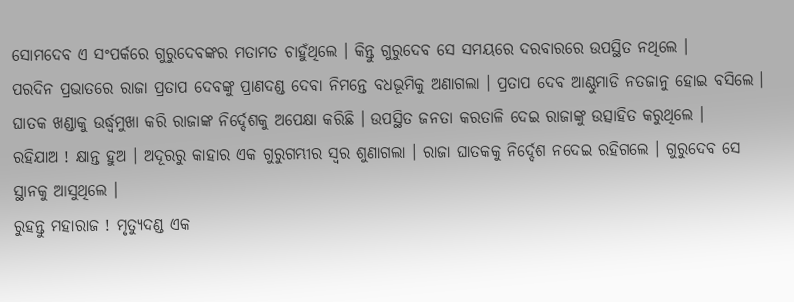ସୋମଦେବ ଏ ସଂପର୍କରେ ଗୁରୁଦେବଙ୍କର ମତାମତ ଚାହୁଁଥିଲେ । କିନ୍ତୁ ଗୁରୁଦେବ ସେ ସମୟରେ ଦରବାରରେ ଉପସ୍ଥିତ ନଥିଲେ ।
ପରଦିନ ପ୍ରଭାତରେ ରାଜା ପ୍ରତାପ ଦେବଙ୍କୁ ପ୍ରାଣଦଣ୍ଡ ଦେବା ନିମନ୍ତେ ବଧଭୂମିକୁ ଅଣାଗଲା । ପ୍ରତାପ ଦେବ ଆଣ୍ଠୁମାଡି ନତଜାନୁ ହୋଇ ବସିଲେ । ଘାତକ ଖଣ୍ଡାକୁ ଉର୍ଦ୍ଧ୍ଵମୁଖା କରି ରାଜାଙ୍କ ନିର୍ଦ୍ଦେଶକୁ ଅପେକ୍ଷା କରିଛି । ଉପସ୍ଥିତ ଜନତା କରତାଳି ଦେଇ ରାଜାଙ୍କୁ ଉତ୍ସାହିତ କରୁଥିଲେ ।
ରହିଯାଅ ! କ୍ଷାନ୍ତ ହୁଅ । ଅଦୂରରୁ କାହାର ଏକ ଗୁରୁଗମ୍ଭୀର ସ୍ଵର ଶୁଣାଗଲା । ରାଜା ଘାତକକୁ ନିର୍ଦ୍ଦେଶ ନଦେଇ ରହିଗଲେ । ଗୁରୁଦେବ ସେ ସ୍ଥାନକୁ ଆସୁଥିଲେ ।
ରୁହନ୍ତୁ ମହାରାଜ ! ମୃତ୍ୟୁଦଣ୍ଡ ଏକ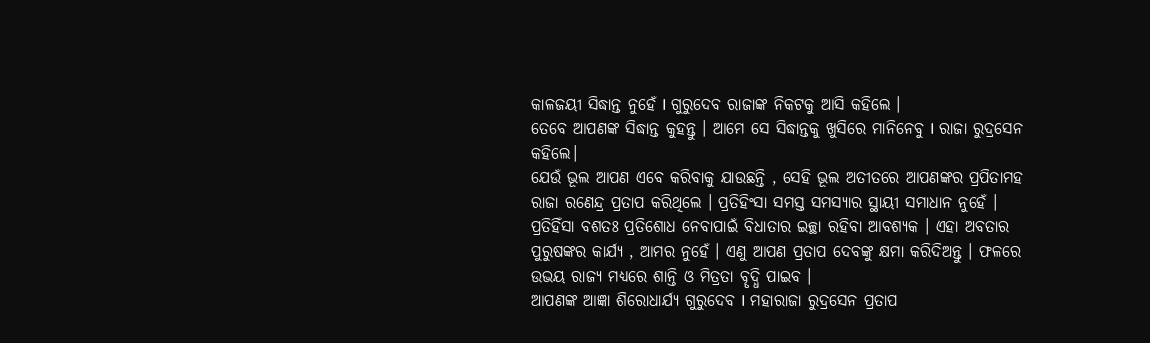କାଳଜୟୀ ସିଦ୍ଧାନ୍ତ ନୁହେଁ I ଗୁରୁଦେବ ରାଜାଙ୍କ ନିକଟକୁ ଆସି କହିଲେ ।
ତେବେ ଆପଣଙ୍କ ସିଦ୍ଧାନ୍ତ କୁହନ୍ତୁ । ଆମେ ସେ ସିଦ୍ଧାନ୍ତକୁ ଖୁସିରେ ମାନିନେବୁ I ରାଜା ରୁଦ୍ରସେନ କହିଲେ।
ଯେଉଁ ଭୂଲ ଆପଣ ଏବେ କରିବାକୁ ଯାଉଛନ୍ତି , ସେହି ଭୂଲ ଅତୀତରେ ଆପଣଙ୍କର ପ୍ରପିତାମହ ରାଜା ରଣେନ୍ଦ୍ର ପ୍ରତାପ କରିଥିଲେ । ପ୍ରତିହିଂସା ସମସ୍ତ ସମସ୍ୟାର ସ୍ଥାୟୀ ସମାଧାନ ନୁହେଁ । ପ୍ରତିହିଁସା ବଶତଃ ପ୍ରତିଶୋଧ ନେବାପାଇଁ ବିଧାତାର ଇଚ୍ଛା ରହିବା ଆବଶ୍ୟକ । ଏହା ଅବତାର ପୁରୁଷଙ୍କର କାର୍ଯ୍ୟ , ଆମର ନୁହେଁ । ଏଣୁ ଆପଣ ପ୍ରତାପ ଦେବଙ୍କୁ କ୍ଷମା କରିଦିଅନ୍ତୁ । ଫଳରେ ଉଭୟ ରାଜ୍ୟ ମଧ୍ୟରେ ଶାନ୍ତି ଓ ମିତ୍ରତା ବୄଦ୍ଧି ପାଇବ ।
ଆପଣଙ୍କ ଆଜ୍ଞା ଶିରୋଧାର୍ଯ୍ୟ ଗୁରୁଦେବ I ମହାରାଜା ରୁଦ୍ରସେନ ପ୍ରତାପ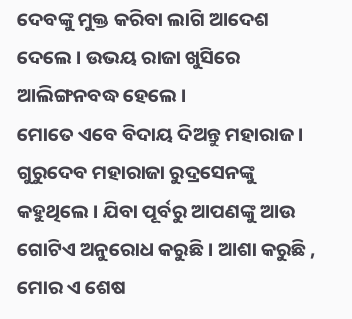ଦେବଙ୍କୁ ମୁକ୍ତ କରିବା ଲାଗି ଆଦେଶ ଦେଲେ । ଉଭୟ ରାଜା ଖୁସିରେ ଆଲିଙ୍ଗନବଦ୍ଧ ହେଲେ ।
ମୋତେ ଏବେ ବିଦାୟ ଦିଅନ୍ତୁ ମହାରାଜ । ଗୁରୁଦେବ ମହାରାଜା ରୁଦ୍ରସେନଙ୍କୁ କହୁଥିଲେ । ଯିବା ପୂର୍ବରୁ ଆପଣଙ୍କୁ ଆଉ ଗୋଟିଏ ଅନୁରୋଧ କରୁଛି । ଆଶା କରୁଛି , ମୋର ଏ ଶେଷ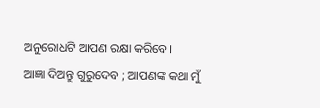ଅନୁରୋଧଟି ଆପଣ ରକ୍ଷା କରିବେ।
ଆଜ୍ଞା ଦିଅନ୍ତୁ ଗୁରୁଦେବ ; ଆପଣଙ୍କ କଥା ମୁଁ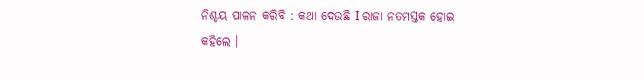ନିଶ୍ଚୟ ପାଳନ କରିବି : କଥା ଦେଉଛି I ରାଜା ନତମସ୍ତକ ହୋଇ କହିଲେ ।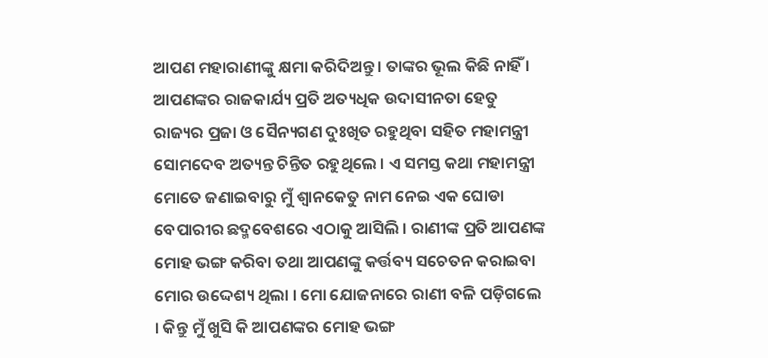ଆପଣ ମହାରାଣୀଙ୍କୁ କ୍ଷମା କରିଦିଅନ୍ତୁ । ତାଙ୍କର ଭୂଲ କିଛି ନାହିଁ । ଆପଣଙ୍କର ରାଜକାର୍ଯ୍ୟ ପ୍ରତି ଅତ୍ୟଧିକ ଉଦାସୀନତା ହେତୁ ରାଜ୍ୟର ପ୍ରଜା ଓ ସୈନ୍ୟଗଣ ଦୁଃଖିତ ରହୁଥିବା ସହିତ ମହାମନ୍ତ୍ରୀ ସୋମଦେବ ଅତ୍ୟନ୍ତ ଚିନ୍ତିତ ରହୁଥିଲେ । ଏ ସମସ୍ତ କଥା ମହାମନ୍ତ୍ରୀ ମୋତେ ଜଣାଇବାରୁ ମୁଁ ଶ୍ୱାନକେତୁ ନାମ ନେଇ ଏକ ଘୋଡା ବେପାରୀର ଛଦ୍ମବେଶରେ ଏଠାକୁ ଆସିଲି । ରାଣୀଙ୍କ ପ୍ରତି ଆପଣଙ୍କ ମୋହ ଭଙ୍ଗ କରିବା ତଥା ଆପଣଙ୍କୁ କର୍ତ୍ତବ୍ୟ ସଚେତନ କରାଇବା ମୋର ଉଦ୍ଦେଶ୍ୟ ଥିଲା । ମୋ ଯୋଜନାରେ ରାଣୀ ବଳି ପଡ଼ିଗଲେ । କିନ୍ତୁ ମୁଁ ଖୁସି କି ଆପଣଙ୍କର ମୋହ ଭଙ୍ଗ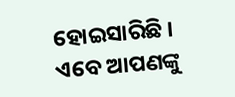ହୋଇସାରିଛି । ଏବେ ଆପଣଙ୍କୁ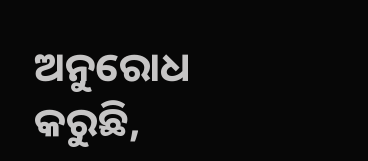ଅନୁରୋଧ କରୁଛି,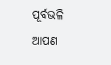ପୂର୍ବଭଳି ଆପଣ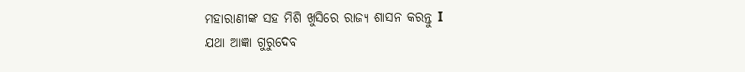ମହାରାଣୀଙ୍କ ସହ ମିଶି ଖୁସିରେ ରାଜ୍ୟ ଶାସନ କରନ୍ତୁ I
ଯଥା ଆଜ୍ଞା ଗୁରୁଦେବ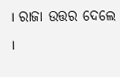। ରାଜା ଉତ୍ତର ଦେଲେ ।